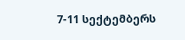7-11 სექტემბერს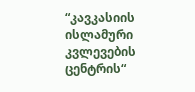“კავკასიის ისლამური კვლევების ცენტრის“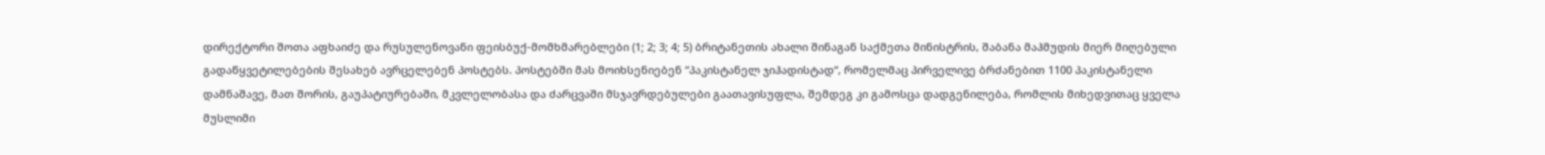დირექტორი შოთა აფხაიძე და რუსულენოვანი ფეისბუქ-მომხმარებლები (1; 2; 3; 4; 5) ბრიტანეთის ახალი შინაგან საქმეთა მინისტრის, შაბანა მაჰმუდის მიერ მიღებული გადაწყვეტილებების შესახებ ავრცელებენ პოსტებს. პოსტებში მას მოიხსენიებენ “პაკისტანელ ჯიჰადისტად“, რომელმაც პირველივე ბრძანებით 1100 პაკისტანელი დამნაშავე, მათ შორის, გაუპატიურებაში, მკვლელობასა და ძარცვაში მსჯავრდებულები გაათავისუფლა, შემდეგ კი გამოსცა დადგენილება, რომლის მიხედვითაც ყველა მუსლიმი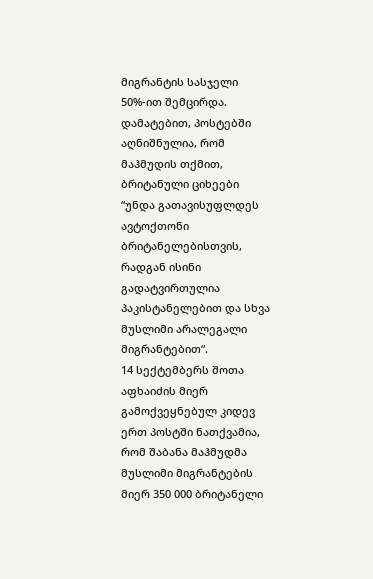მიგრანტის სასჯელი 50%-ით შემცირდა. დამატებით, პოსტებში აღნიშნულია, რომ მაჰმუდის თქმით, ბრიტანული ციხეები “უნდა გათავისუფლდეს ავტოქთონი ბრიტანელებისთვის, რადგან ისინი გადატვირთულია პაკისტანელებით და სხვა მუსლიმი არალეგალი მიგრანტებით“.
14 სექტემბერს შოთა აფხაიძის მიერ გამოქვეყნებულ კიდევ ერთ პოსტში ნათქვამია, რომ შაბანა მაჰმუდმა მუსლიმი მიგრანტების მიერ 350 000 ბრიტანელი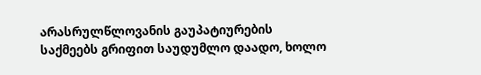არასრულწლოვანის გაუპატიურების საქმეებს გრიფით საუდუმლო დაადო, ხოლო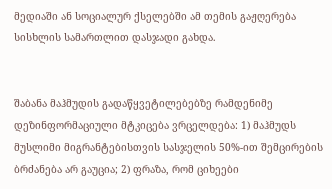მედიაში ან სოციალურ ქსელებში ამ თემის გაჟღერება სისხლის სამართლით დასჯადი გახდა.


შაბანა მაჰმუდის გადაწყვეტილებებზე რამდენიმე დეზინფორმაციული მტკიცება ვრცელდება: 1) მაჰმუდს მუსლიმი მიგრანტებისთვის სასჯელის 50%-ით შემცირების ბრძანება არ გაუცია; 2) ფრაზა, რომ ციხეები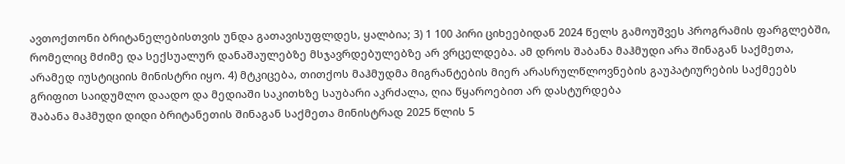ავთოქთონი ბრიტანელებისთვის უნდა გათავისუფლდეს, ყალბია; 3) 1 100 პირი ციხეებიდან 2024 წელს გამოუშვეს პროგრამის ფარგლებში, რომელიც მძიმე და სექსუალურ დანაშაულებზე მსჯავრდებულებზე არ ვრცელდება. ამ დროს შაბანა მაჰმუდი არა შინაგან საქმეთა, არამედ იუსტიციის მინისტრი იყო. 4) მტკიცება, თითქოს მაჰმუდმა მიგრანტების მიერ არასრულწლოვნების გაუპატიურების საქმეებს გრიფით საიდუმლო დაადო და მედიაში საკითხზე საუბარი აკრძალა, ღია წყაროებით არ დასტურდება
შაბანა მაჰმუდი დიდი ბრიტანეთის შინაგან საქმეთა მინისტრად 2025 წლის 5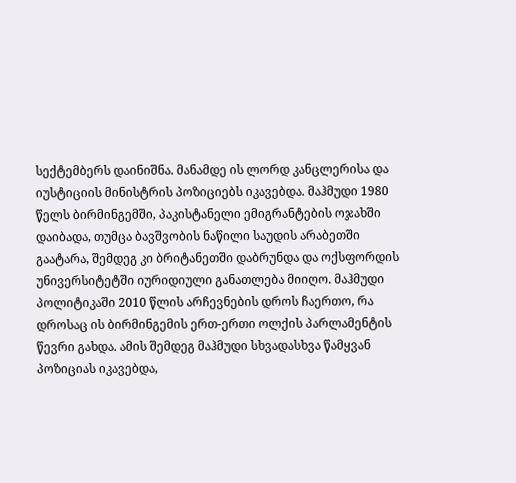სექტემბერს დაინიშნა. მანამდე ის ლორდ კანცლერისა და იუსტიციის მინისტრის პოზიციებს იკავებდა. მაჰმუდი 1980 წელს ბირმინგემში, პაკისტანელი ემიგრანტების ოჯახში დაიბადა, თუმცა ბავშვობის ნაწილი საუდის არაბეთში გაატარა, შემდეგ კი ბრიტანეთში დაბრუნდა და ოქსფორდის უნივერსიტეტში იურიდიული განათლება მიიღო. მაჰმუდი პოლიტიკაში 2010 წლის არჩევნების დროს ჩაერთო, რა დროსაც ის ბირმინგემის ერთ-ერთი ოლქის პარლამენტის წევრი გახდა. ამის შემდეგ მაჰმუდი სხვადასხვა წამყვან პოზიციას იკავებდა,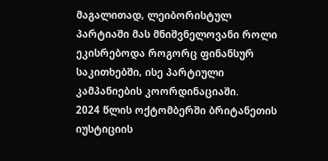მაგალითად, ლეიბორისტულ პარტიაში მას მნიშვნელოვანი როლი ეკისრებოდა როგორც ფინანსურ საკითხებში, ისე პარტიული კამპანიების კოორდინაციაში.
2024 წლის ოქტომბერში ბრიტანეთის იუსტიციის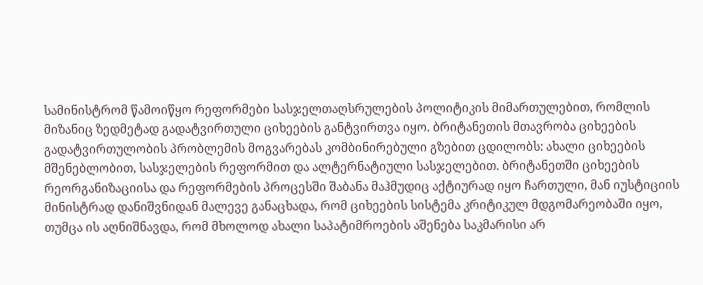სამინისტრომ წამოიწყო რეფორმები სასჯელთაღსრულების პოლიტიკის მიმართულებით, რომლის მიზანიც ზედმეტად გადატვირთული ციხეების განტვირთვა იყო. ბრიტანეთის მთავრობა ციხეების გადატვირთულობის პრობლემის მოგვარებას კომბინირებული გზებით ცდილობს: ახალი ციხეების მშენებლობით, სასჯელების რეფორმით და ალტერნატიული სასჯელებით. ბრიტანეთში ციხეების რეორგანიზაციისა და რეფორმების პროცესში შაბანა მაჰმუდიც აქტიურად იყო ჩართული, მან იუსტიციის მინისტრად დანიშვნიდან მალევე განაცხადა, რომ ციხეების სისტემა კრიტიკულ მდგომარეობაში იყო, თუმცა ის აღნიშნავდა, რომ მხოლოდ ახალი საპატიმროების აშენება საკმარისი არ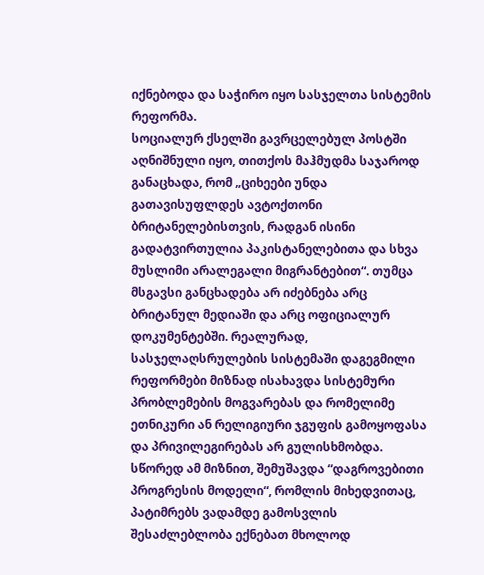იქნებოდა და საჭირო იყო სასჯელთა სისტემის რეფორმა.
სოციალურ ქსელში გავრცელებულ პოსტში აღნიშნული იყო, თითქოს მაჰმუდმა საჯაროდ განაცხადა, რომ „ციხეები უნდა გათავისუფლდეს ავტოქთონი ბრიტანელებისთვის, რადგან ისინი გადატვირთულია პაკისტანელებითა და სხვა მუსლიმი არალეგალი მიგრანტებით“. თუმცა მსგავსი განცხადება არ იძებნება არც ბრიტანულ მედიაში და არც ოფიციალურ დოკუმენტებში. რეალურად, სასჯელაღსრულების სისტემაში დაგეგმილი რეფორმები მიზნად ისახავდა სისტემური პრობლემების მოგვარებას და რომელიმე ეთნიკური ან რელიგიური ჯგუფის გამოყოფასა და პრივილეგირებას არ გულისხმობდა.
სწორედ ამ მიზნით, შემუშავდა “დაგროვებითი პროგრესის მოდელი“, რომლის მიხედვითაც, პატიმრებს ვადამდე გამოსვლის შესაძლებლობა ექნებათ მხოლოდ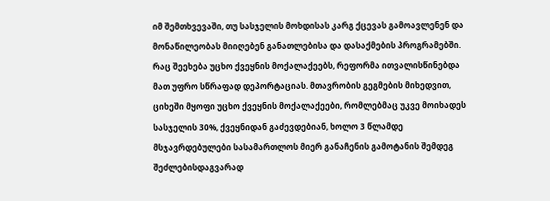იმ შემთხვევაში, თუ სასჯელის მოხდისას კარგ ქცევას გამოავლენენ და მონაწილეობას მიიღებენ განათლებისა და დასაქმების პროგრამებში. რაც შეეხება უცხო ქვეყნის მოქალაქეებს, რეფორმა ითვალისწინებდა მათ უფრო სწრაფად დეპორტაციას. მთავრობის გეგმების მიხედვით, ციხეში მყოფი უცხო ქვეყნის მოქალაქეები, რომლებმაც უკვე მოიხადეს სასჯელის 30%, ქვეყნიდან გაძევდებიან, ხოლო 3 წლამდე მსჯავრდებულები სასამართლოს მიერ განაჩენის გამოტანის შემდეგ შეძლებისდაგვარად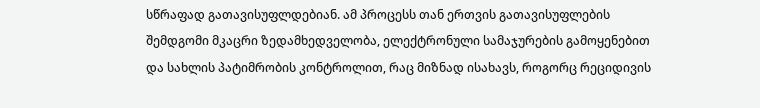სწრაფად გათავისუფლდებიან. ამ პროცესს თან ერთვის გათავისუფლების შემდგომი მკაცრი ზედამხედველობა, ელექტრონული სამაჯურების გამოყენებით და სახლის პატიმრობის კონტროლით, რაც მიზნად ისახავს, როგორც რეციდივის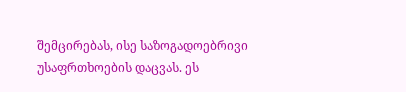შემცირებას, ისე საზოგადოებრივი უსაფრთხოების დაცვას. ეს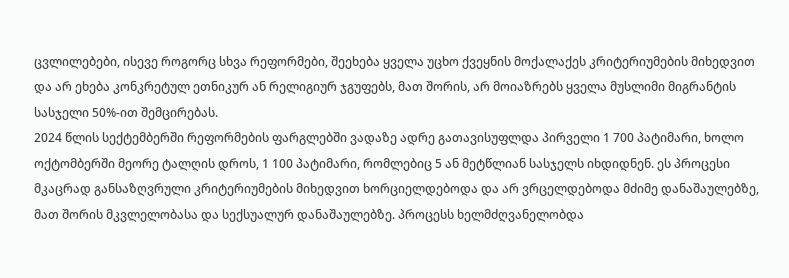ცვლილებები, ისევე როგორც სხვა რეფორმები, შეეხება ყველა უცხო ქვეყნის მოქალაქეს კრიტერიუმების მიხედვით და არ ეხება კონკრეტულ ეთნიკურ ან რელიგიურ ჯგუფებს, მათ შორის, არ მოიაზრებს ყველა მუსლიმი მიგრანტის სასჯელი 50%-ით შემცირებას.
2024 წლის სექტემბერში რეფორმების ფარგლებში ვადაზე ადრე გათავისუფლდა პირველი 1 700 პატიმარი, ხოლო ოქტომბერში მეორე ტალღის დროს, 1 100 პატიმარი, რომლებიც 5 ან მეტწლიან სასჯელს იხდიდნენ. ეს პროცესი მკაცრად განსაზღვრული კრიტერიუმების მიხედვით ხორციელდებოდა და არ ვრცელდებოდა მძიმე დანაშაულებზე, მათ შორის მკვლელობასა და სექსუალურ დანაშაულებზე. პროცესს ხელმძღვანელობდა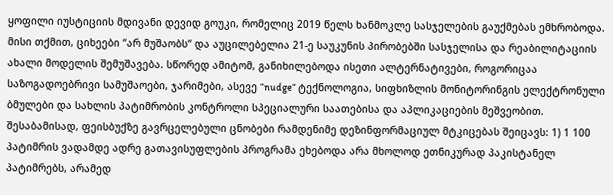ყოფილი იუსტიციის მდივანი დევიდ გოუკი, რომელიც 2019 წელს ხანმოკლე სასჯელების გაუქმებას ემხრობოდა. მისი თქმით, ციხეები “არ მუშაობს“ და აუცილებელია 21-ე საუკუნის პირობებში სასჯელისა და რეაბილიტაციის ახალი მოდელის შემუშავება. სწორედ ამიტომ, განიხილებოდა ისეთი ალტერნატივები, როგორიცაა საზოგადოებრივი სამუშაოები, ჯარიმები, ასევე “nudge“ ტექნოლოგია, სიფხიზლის მონიტორინგის ელექტრონული ბმულები და სახლის პატიმრობის კონტროლი სპეციალური საათებისა და აპლიკაციების მეშვეობით.
შესაბამისად, ფეისბუქზე გავრცელებული ცნობები რამდენიმე დეზინფორმაციულ მტკიცებას შეიცავს: 1) 1 100 პატიმრის ვადამდე ადრე გათავისუფლების პროგრამა ეხებოდა არა მხოლოდ ეთნიკურად პაკისტანელ პატიმრებს, არამედ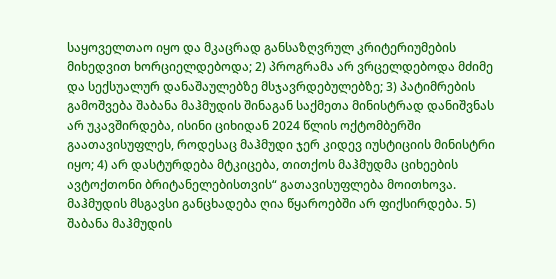საყოველთაო იყო და მკაცრად განსაზღვრულ კრიტერიუმების მიხედვით ხორციელდებოდა; 2) პროგრამა არ ვრცელდებოდა მძიმე და სექსუალურ დანაშაულებზე მსჯავრდებულებზე; 3) პატიმრების გამოშვება შაბანა მაჰმუდის შინაგან საქმეთა მინისტრად დანიშვნას არ უკავშირდება, ისინი ციხიდან 2024 წლის ოქტომბერში გაათავისუფლეს, როდესაც მაჰმუდი ჯერ კიდევ იუსტიციის მინისტრი იყო; 4) არ დასტურდება მტკიცება, თითქოს მაჰმუდმა ციხეების ავტოქთონი ბრიტანელებისთვის“ გათავისუფლება მოითხოვა. მაჰმუდის მსგავსი განცხადება ღია წყაროებში არ ფიქსირდება. 5) შაბანა მაჰმუდის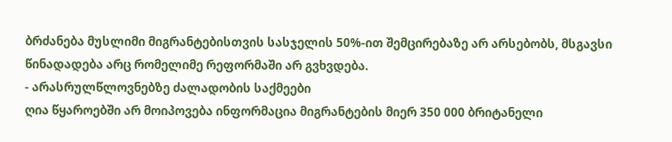ბრძანება მუსლიმი მიგრანტებისთვის სასჯელის 50%-ით შემცირებაზე არ არსებობს, მსგავსი წინადადება არც რომელიმე რეფორმაში არ გვხვდება.
- არასრულწლოვნებზე ძალადობის საქმეები
ღია წყაროებში არ მოიპოვება ინფორმაცია მიგრანტების მიერ 350 000 ბრიტანელი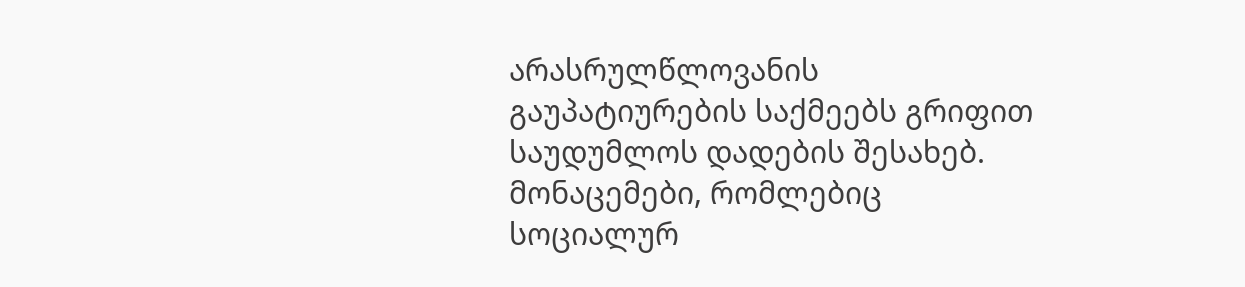არასრულწლოვანის გაუპატიურების საქმეებს გრიფით საუდუმლოს დადების შესახებ. მონაცემები, რომლებიც სოციალურ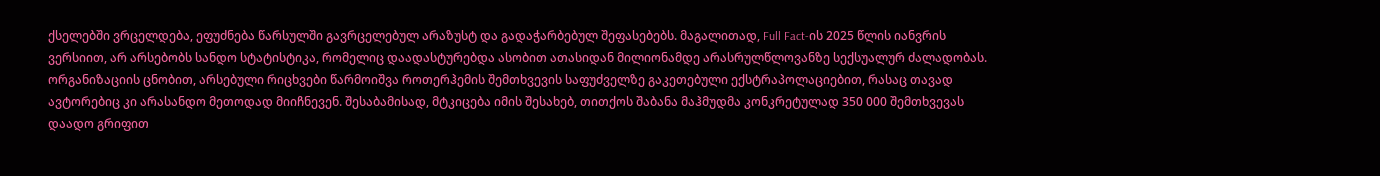ქსელებში ვრცელდება, ეფუძნება წარსულში გავრცელებულ არაზუსტ და გადაჭარბებულ შეფასებებს. მაგალითად, Full Fact-ის 2025 წლის იანვრის ვერსიით, არ არსებობს სანდო სტატისტიკა, რომელიც დაადასტურებდა ასობით ათასიდან მილიონამდე არასრულწლოვანზე სექსუალურ ძალადობას. ორგანიზაციის ცნობით, არსებული რიცხვები წარმოიშვა როთერჰემის შემთხვევის საფუძველზე გაკეთებული ექსტრაპოლაციებით, რასაც თავად ავტორებიც კი არასანდო მეთოდად მიიჩნევენ. შესაბამისად, მტკიცება იმის შესახებ, თითქოს შაბანა მაჰმუდმა კონკრეტულად 350 000 შემთხვევას დაადო გრიფით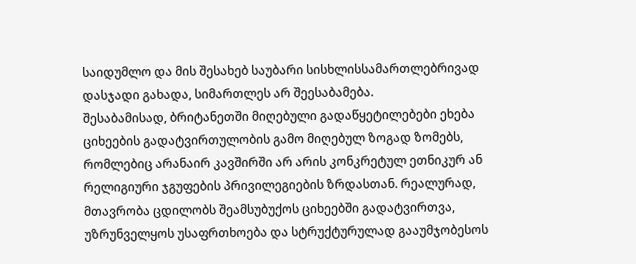საიდუმლო და მის შესახებ საუბარი სისხლისსამართლებრივად დასჯადი გახადა, სიმართლეს არ შეესაბამება.
შესაბამისად, ბრიტანეთში მიღებული გადაწყეტილებები ეხება ციხეების გადატვირთულობის გამო მიღებულ ზოგად ზომებს, რომლებიც არანაირ კავშირში არ არის კონკრეტულ ეთნიკურ ან რელიგიური ჯგუფების პრივილეგიების ზრდასთან. რეალურად, მთავრობა ცდილობს შეამსუბუქოს ციხეებში გადატვირთვა, უზრუნველყოს უსაფრთხოება და სტრუქტურულად გააუმჯობესოს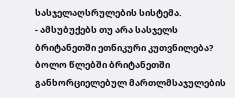სასჯელაღსრულების სისტემა.
- ამსუბუქებს თუ არა სასჯელს ბრიტანეთში ეთნიკური კუთვნილება?
ბოლო წლებში ბრიტანეთში განხორციელებულ მართლმსაჯულების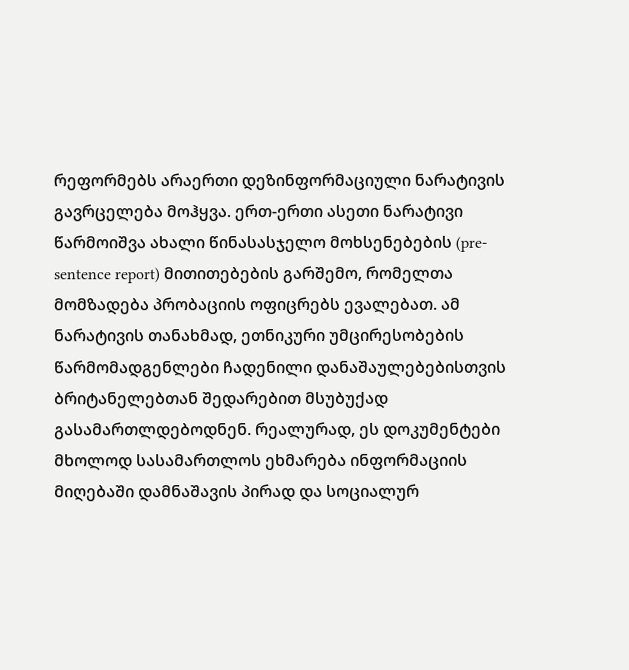რეფორმებს არაერთი დეზინფორმაციული ნარატივის გავრცელება მოჰყვა. ერთ-ერთი ასეთი ნარატივი წარმოიშვა ახალი წინასასჯელო მოხსენებების (pre-sentence report) მითითებების გარშემო, რომელთა მომზადება პრობაციის ოფიცრებს ევალებათ. ამ ნარატივის თანახმად, ეთნიკური უმცირესობების წარმომადგენლები ჩადენილი დანაშაულებებისთვის ბრიტანელებთან შედარებით მსუბუქად გასამართლდებოდნენ. რეალურად, ეს დოკუმენტები მხოლოდ სასამართლოს ეხმარება ინფორმაციის მიღებაში დამნაშავის პირად და სოციალურ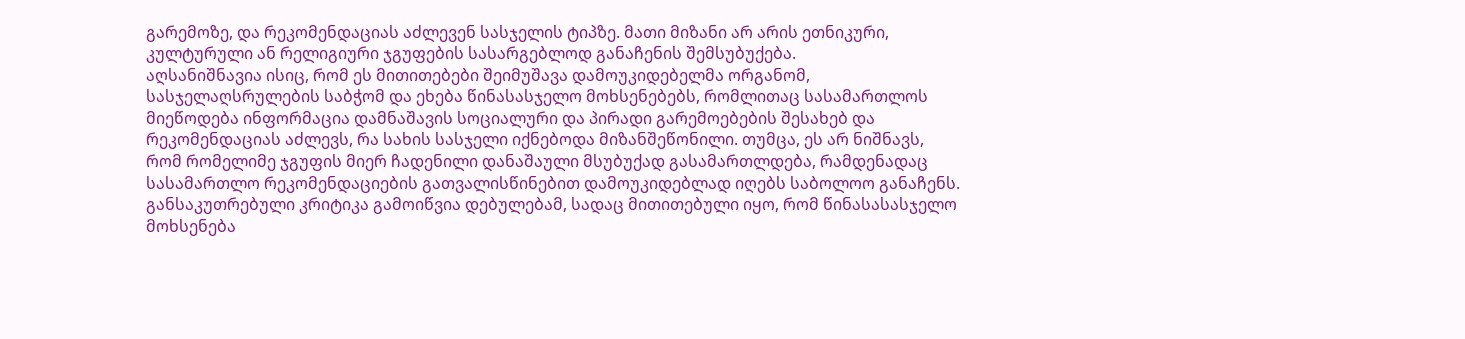გარემოზე, და რეკომენდაციას აძლევენ სასჯელის ტიპზე. მათი მიზანი არ არის ეთნიკური, კულტურული ან რელიგიური ჯგუფების სასარგებლოდ განაჩენის შემსუბუქება.
აღსანიშნავია ისიც, რომ ეს მითითებები შეიმუშავა დამოუკიდებელმა ორგანომ, სასჯელაღსრულების საბჭომ და ეხება წინასასჯელო მოხსენებებს, რომლითაც სასამართლოს მიეწოდება ინფორმაცია დამნაშავის სოციალური და პირადი გარემოებების შესახებ და რეკომენდაციას აძლევს, რა სახის სასჯელი იქნებოდა მიზანშეწონილი. თუმცა, ეს არ ნიშნავს, რომ რომელიმე ჯგუფის მიერ ჩადენილი დანაშაული მსუბუქად გასამართლდება, რამდენადაც სასამართლო რეკომენდაციების გათვალისწინებით დამოუკიდებლად იღებს საბოლოო განაჩენს.
განსაკუთრებული კრიტიკა გამოიწვია დებულებამ, სადაც მითითებული იყო, რომ წინასასასჯელო მოხსენება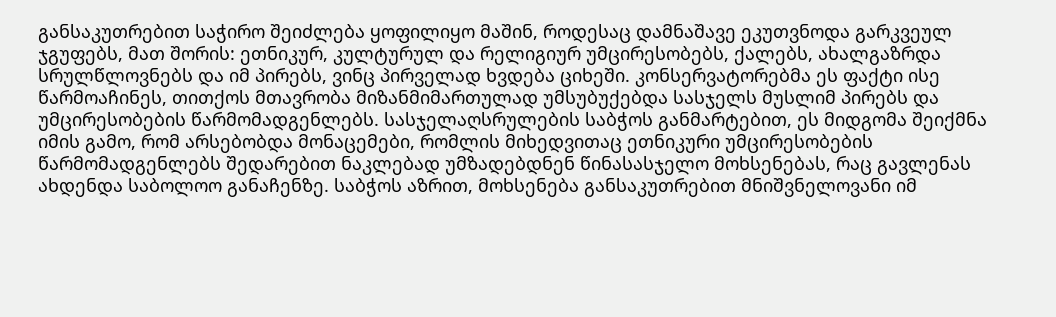განსაკუთრებით საჭირო შეიძლება ყოფილიყო მაშინ, როდესაც დამნაშავე ეკუთვნოდა გარკვეულ ჯგუფებს, მათ შორის: ეთნიკურ, კულტურულ და რელიგიურ უმცირესობებს, ქალებს, ახალგაზრდა სრულწლოვნებს და იმ პირებს, ვინც პირველად ხვდება ციხეში. კონსერვატორებმა ეს ფაქტი ისე წარმოაჩინეს, თითქოს მთავრობა მიზანმიმართულად უმსუბუქებდა სასჯელს მუსლიმ პირებს და უმცირესობების წარმომადგენლებს. სასჯელაღსრულების საბჭოს განმარტებით, ეს მიდგომა შეიქმნა იმის გამო, რომ არსებობდა მონაცემები, რომლის მიხედვითაც ეთნიკური უმცირესობების წარმომადგენლებს შედარებით ნაკლებად უმზადებდნენ წინასასჯელო მოხსენებას, რაც გავლენას ახდენდა საბოლოო განაჩენზე. საბჭოს აზრით, მოხსენება განსაკუთრებით მნიშვნელოვანი იმ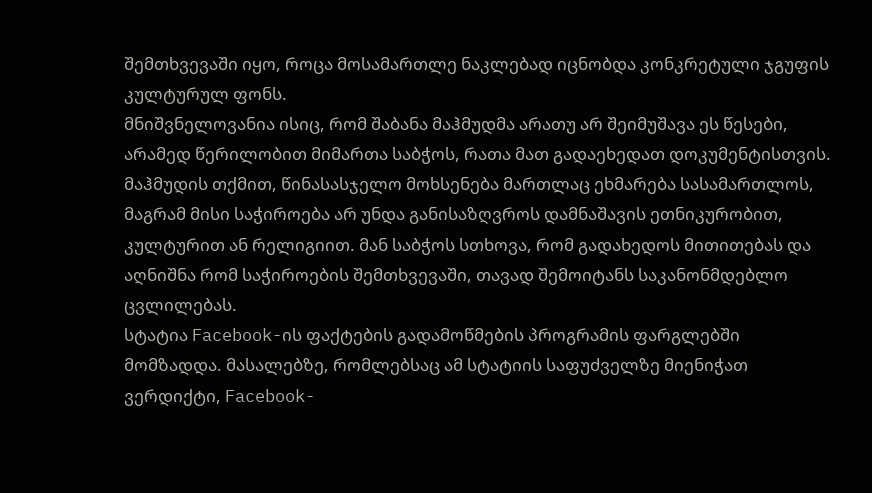შემთხვევაში იყო, როცა მოსამართლე ნაკლებად იცნობდა კონკრეტული ჯგუფის კულტურულ ფონს.
მნიშვნელოვანია ისიც, რომ შაბანა მაჰმუდმა არათუ არ შეიმუშავა ეს წესები, არამედ წერილობით მიმართა საბჭოს, რათა მათ გადაეხედათ დოკუმენტისთვის. მაჰმუდის თქმით, წინასასჯელო მოხსენება მართლაც ეხმარება სასამართლოს, მაგრამ მისი საჭიროება არ უნდა განისაზღვროს დამნაშავის ეთნიკურობით, კულტურით ან რელიგიით. მან საბჭოს სთხოვა, რომ გადახედოს მითითებას და აღნიშნა რომ საჭიროების შემთხვევაში, თავად შემოიტანს საკანონმდებლო ცვლილებას.
სტატია Facebook-ის ფაქტების გადამოწმების პროგრამის ფარგლებში მომზადდა. მასალებზე, რომლებსაც ამ სტატიის საფუძველზე მიენიჭათ ვერდიქტი, Facebook-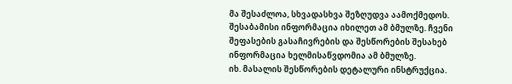მა შესაძლოა, სხვადასხვა შეზღუდვა აამოქმედოს. შესაბამისი ინფორმაცია იხილეთ ამ ბმულზე. ჩვენი შეფასების გასაჩივრების და შესწორების შესახებ ინფორმაცია ხელმისაწვდომია ამ ბმულზე.
იხ. მასალის შესწორების დეტალური ინსტრუქცია.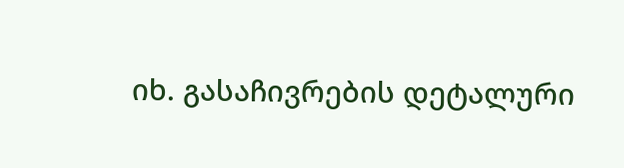იხ. გასაჩივრების დეტალური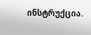ინსტრუქცია.